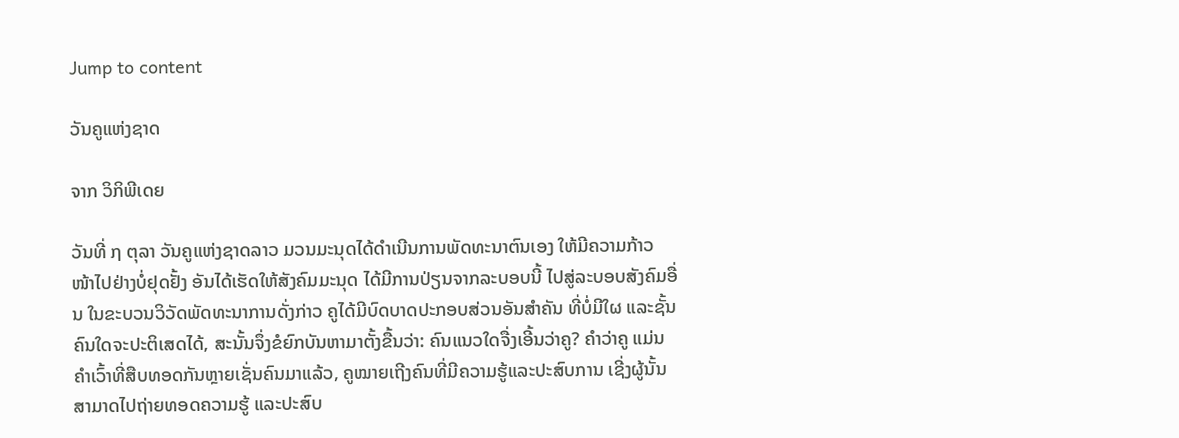Jump to content

ວັນຄູແຫ່ງຊາດ

ຈາກ ວິກິພີເດຍ

ວັນທີ່ ໗ ຕຸລາ ວັນຄູແຫ່ງຊາດລາວ ມວນມະນຸດໄດ້ດຳເນີນການພັດທະນາຕົນເອງ ໃຫ້ມີຄວາມກ້າວໜ້າໄປຢ່າງບໍ່ຢຸດຢັ້ງ ອັນໄດ້ເຮັດໃຫ້ສັງຄົມມະນຸດ ໄດ້ມີການປ່ຽນຈາກລະບອບນີ້ ໄປສູ່ລະບອບສັງຄົມອື່ນ ໃນຂະບວນວິວັດພັດທະນາການດັ່ງກ່າວ ຄູໄດ້ມີບົດບາດປະກອບສ່ວນອັນສຳຄັນ ທີ່ບໍ່ມີໃຜ ແລະຊັ້ນຄົນໃດຈະປະຕິເສດໄດ້, ສະນັ້ນຈຶ່ງຂໍຍົກບັນຫາມາຕັ້ງຂື້ນວ່າ: ຄົນແນວໃດຈື່ງເອີ້ນວ່າຄູ? ຄຳວ່າຄູ ແມ່ນຄຳເວົ້າທີ່ສືບທອດກັນຫຼາຍເຊັ່ນຄົນມາແລ້ວ, ຄູໝາຍເຖີງຄົນທີ່ມີຄວາມຮູ້ແລະປະສົບການ ເຊີ່ງຜູ້ນັ້ນສາມາດໄປຖ່າຍທອດຄວາມຮູ້ ແລະປະສົບ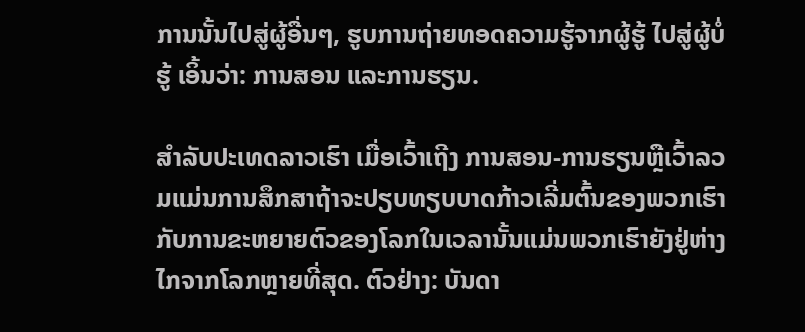ການນັ້ນໄປສູ່ຜູ້ອື່ນໆ, ຮູບການຖ່າຍທອດຄວາມຮູ້ຈາກຜູ້ຮູ້ ໄປສູ່ຜູ້ບໍ່ຮູ້ ເອິ້ນວ່າ: ການສອນ ແລະການຮຽນ.

ສຳລັບປະເທດລາວເຮົາ ເມື່ອເວົ້າເຖີງ ການສອນ-ການຮຽນຫຼືເວົ້າລວມແມ່ນການສຶກສາຖ້າຈະປຽບທຽບບາດກ້າວເລີ່ມຕົ້ນຂອງພວກເຮົາ ກັບການຂະຫຍາຍຕົວຂອງໂລກໃນເວລານັ້ນແມ່ນພວກເຮົາຍັງຢູ່ຫ່າງໄກຈາກໂລກຫຼາຍທີ່ສຸດ. ຕົວຢ່າງ: ບັນດາ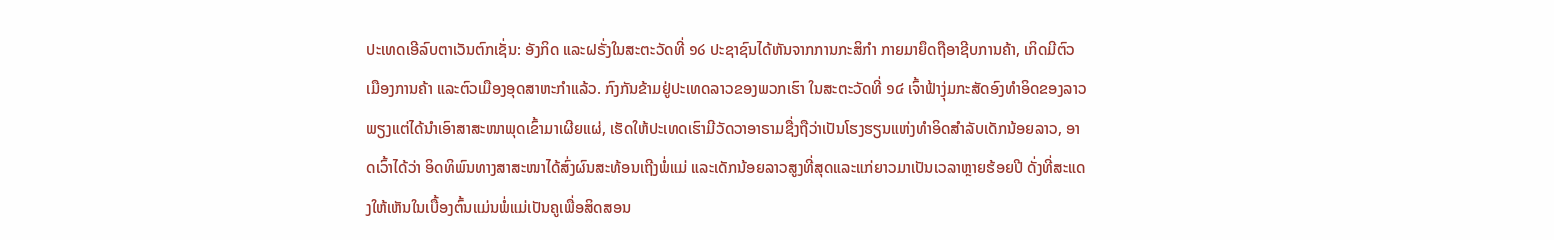ປະເທດເອີລົບຕາເວັນຕົກເຊັ່ນ: ອັງກິດ ແລະຝຣັ່ງໃນສະຕະວັດທີ່ ໑໒ ປະຊາຊົນໄດ້ຫັນຈາກການກະສິກຳ ກາຍມາຍຶດຖືອາຊີບການຄ້າ, ເກິດມີຕົວເມືອງການຄ້າ ແລະຕົວເມືອງອຸດສາຫະກຳແລ້ວ. ກົງກັນຂ້າມຢູ່ປະເທດລາວຂອງພວກເຮົາ ໃນສະຕະວັດທີ່ ໑໔ ເຈົ້າຟ້າງຸ່ມກະສັດອົງທຳອິດຂອງລາວພຽງແຕ່ໄດ້ນຳເອົາສາສະໜາພຸດເຂົ້າມາເຜີຍແຜ່, ເຮັດໃຫ້ປະເທດເຮົາມີວັດວາອາຣາມຊື່ງຖືວ່າເປັນໂຮງຮຽນແຫ່ງທຳອິດສຳລັບເດັກນ້ອຍລາວ, ອາດເວົ້າໄດ້ວ່າ ອິດທິພົນທາງສາສະໜາໄດ້ສົ່ງຜົນສະທ້ອນເຖີງພໍ່ແມ່ ແລະເດັກນ້ອຍລາວສູງທີ່ສຸດແລະແກ່ຍາວມາເປັນເວລາຫຼາຍຮ້ອຍປີ ດັ່ງທີ່ສະແດງໃຫ້ເຫັນໃນເບື້ອງຕົ້ນແມ່ນພໍ່ແມ່ເປັນຄູເພື່ອສິດສອນ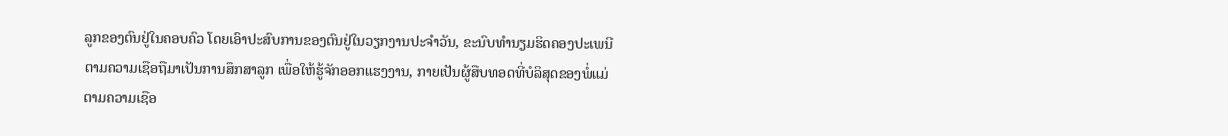ລູກຂອງຕົນຢູ່ໃນຄອບຄົວ ໂດຍເອົາປະສົບການຂອງຕົນຢູ່ໃນວຽກງານປະຈຳວັນ, ຂະນົບທຳນຽມຮິດຄອງປະເພນີຕາມຄວາມເຊືອຖືມາເປັນການສຶກສາລູກ ເພື່ອໃຫ້ຮູ້ຈັກອອກແຮງງານ, ກາຍເປັນຜູ້ສືບທອດທີ່ບໍລິສຸດຂອງພໍ່ແມ່ຕາມຄວາມເຊືອ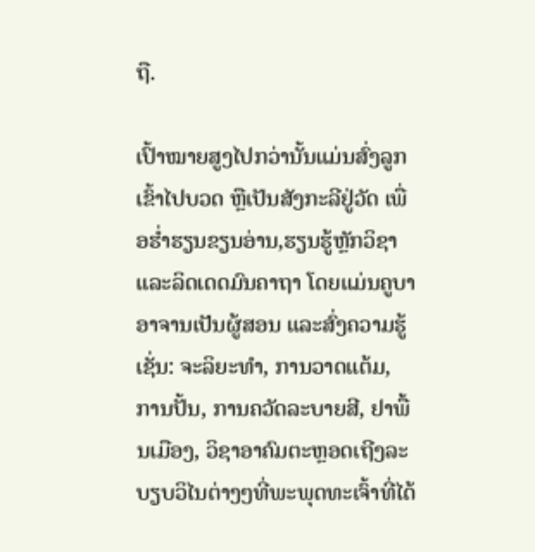ຖື.

ເປົ້າໝາຍສູງໄປກວ່ານັ້ນແມ່ນສົ່ງລູກເຂົ້າໄປບວດ ຫຼືເປັນສັງກະລີຢູ່ວັດ ເພື່ອຮໍ່າຮຽນຂຽນອ່ານ,ຮຽນຮູ້ຫຼັກວິຊາ ແລະລິດເດດມົນຄາຖາ ໂດຍແມ່ນຄູບາອາຈານເປັນຜູ້ສອນ ແລະສົ່ງຄວາມຮູ້ເຊັ່ນ: ຈະລິຍະທຳ, ການວາດແຕ້ມ, ການປັ້ນ, ການຄວັດລະບາຍສີ, ຢາພື້ນເມືອງ, ວິຊາອາຄົມຕະຫຼອດເຖີງລະບຽບວິໄນຕ່າງໆທີ່ພະພຸດທະເຈົ້າທີ່ໄດ້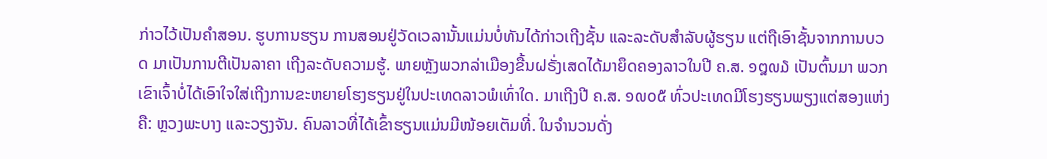ກ່າວໄວ້ເປັນຄຳສອນ. ຮູບການຮຽນ ການສອນຢູ່ວັດເວລານັ້ນແມ່ນບໍ່ທັນໄດ້ກ່າວເຖີງຊັ້ນ ແລະລະດັບສຳລັບຜູ້ຮຽນ ແຕ່ຖືເອົາຊັ້ນຈາກການບວດ ມາເປັນການຕີເປັນລາຄາ ເຖີງລະດັບຄວາມຮູ້. ພາຍຫຼັງພວກລ່າເມືອງຂື້ນຝຣັ່ງເສດໄດ້ມາຍຶດຄອງລາວໃນປີ ຄ.ສ. ໑໘໙໓ ເປັນຕົ້ນມາ ພວກເຂົາເຈົ້າບໍ່ໄດ້ເອົາໃຈໃສ່ເຖີງການຂະຫຍາຍໂຮງຮຽນຢູ່ໃນປະເທດລາວພໍເທົ່າໃດ. ມາເຖີງປີ ຄ.ສ. ໑໙໐໕ ທົ່ວປະເທດມີໂຮງຮຽນພຽງແຕ່ສອງແຫ່ງຄື: ຫຼວງພະບາງ ແລະວຽງຈັນ. ຄົນລາວທີ່ໄດ້ເຂົ້າຮຽນແມ່ນມີໜ້ອຍເຕັມທີ່. ໃນຈຳນວນດັ່ງ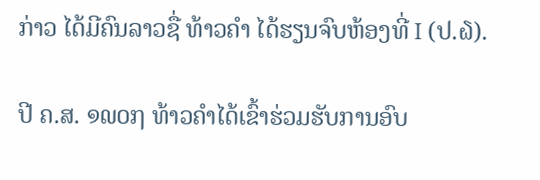ກ່າວ ໄດ້ມີຄົນລາວຊື່ ທ້າວຄຳ ໄດ້ຮຽນຈົບຫ້ອງທີ່ I (ປ.໖).

ປີ ຄ.ສ. ໑໙໐໗ ທ້າວຄຳໄດ້ເຂົ້າຮ່ວມຮັບການອົບ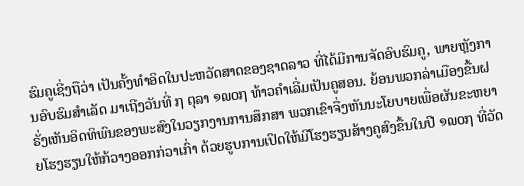ຮົມຄູເຊີ່ງຖືວ່າ ເປັນຄັ້ງທຳອິດໃນປະຫວັດສາດຂອງຊາດລາວ ທີ່ໄດ້ມີການຈັດອົບຮົມຄູ, ພາຍຫຼັງການອົບຮົມສຳເລັດ ມາເຖີງວັນທີ່ ໗ ຕຸລາ ໑໙໐໗ ທ້າວຄຳເລີ່ມເປັນຄູສອນ. ຍ້ອນພວກລ່າເມືອງຂື້ນຝຣັ່ງເຫັນອິດທິພົນຂອງພະສົງໃນວຽກງານການສຶກສາ ພວກເຂົາຈື່ງຫັນນະໂຍບາຍເພື່ອຜັນຂະຫຍາຍໂຮງຮຽນໃຫ້ກ້ວາງອອກກ່ວາເກົ່າ ດ້ວຍຮູບການເປິດໃຫ້ມີໂຮງຮຽນສ້າງຄູສົງຂື້ນໃນປີ ໑໙໐໗ ທີ່ວັດ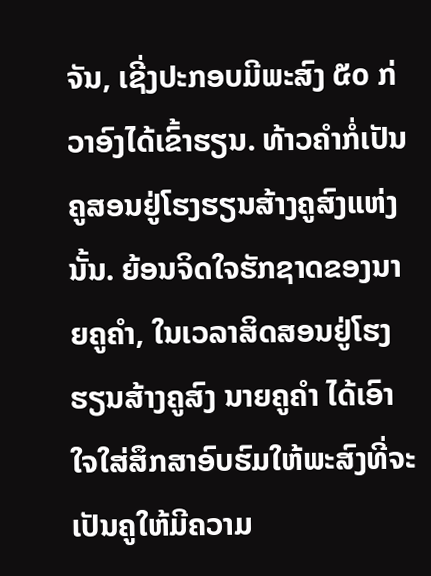ຈັນ, ເຊີ່ງປະກອບມີພະສົງ ໕໐ ກ່ວາອົງໄດ້ເຂົ້າຮຽນ. ທ້າວຄຳກໍ່ເປັນຄູສອນຢູ່ໂຮງຮຽນສ້າງຄູສົງແຫ່ງນັ້ນ. ຍ້ອນຈິດໃຈຮັກຊາດຂອງນາຍຄູຄຳ, ໃນເວລາສິດສອນຢູ່ໂຮງຮຽນສ້າງຄູສົງ ນາຍຄູຄຳ ໄດ້ເອົາໃຈໃສ່ສຶກສາອົບຮົມໃຫ້ພະສົງທີ່ຈະເປັນຄູໃຫ້ມີຄວາມ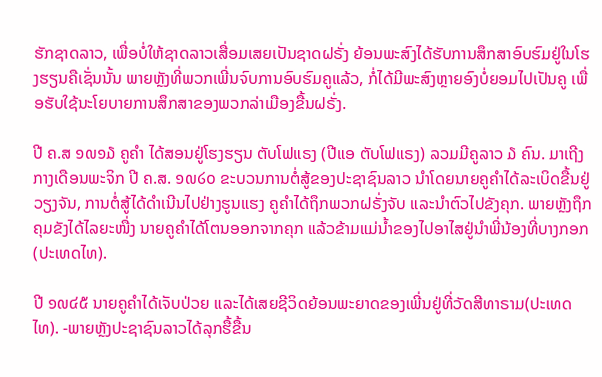ຮັກຊາດລາວ, ເພື່ອບໍ່ໃຫ້ຊາດລາວເສື່ອມເສຍເປັນຊາດຝຣັ່ງ ຍ້ອນພະສົງໄດ້ຮັບການສຶກສາອົບຮົມຢູ່ໃນໂຮງຮຽນຄືເຊັ່ນນັ້ນ ພາຍຫຼັງທີ່ພວກເພີ່ນຈົບການອົບຮົມຄູແລ້ວ, ກໍ່ໄດ້ມີພະສົງຫຼາຍອົງບໍ່ຍອມໄປເປັນຄູ ເພື່ອຮັບໃຊ້ນະໂຍບາຍການສຶກສາຂອງພວກລ່າເມືອງຂື້ນຝຣັ່ງ.

ປີ ຄ.ສ ໑໙໑໓ ຄູຄຳ ໄດ້ສອນຢູ່ໂຮງຮຽນ ຕັບໂຟແຣງ (ປີແອ ຕັບໂຟແຣງ) ລວມມີຄູລາວ ໓ ຄົນ. ມາເຖີງກາງເດືອນພະຈິກ ປີ ຄ.ສ. ໑໙໒໐ ຂະບວນການຕໍ່ສູ້ຂອງປະຊາຊົນລາວ ນຳໂດຍນາຍຄູຄຳໄດ້ລະເບິດຂື້ນຢູ່ວຽງຈັນ, ການຕໍ່ສູ້ໄດ້ດຳເນີນໄປຢ່າງຮູນແຮງ ຄູຄຳໄດ້ຖຶກພວກຝຣັ່ງຈັບ ແລະນຳຕົວໄປຂັງຄຸກ. ພາຍຫຼັງຖຶກຄຸມຂັງໄດ້ໄລຍະໜື່ງ ນາຍຄູຄຳໄດ້ໂຕນອອກຈາກຄຸກ ແລ້ວຂ້າມແມ່ນ້ຳຂອງໄປອາໄສຢູ່ນຳພີ່ນ້ອງທີ່ບາງກອກ (ປະເທດໄທ).

ປີ ໑໙໔໕ ນາຍຄູຄຳໄດ້ເຈັບປ່ວຍ ແລະໄດ້ເສຍຊີວິດຍ້ອນພະຍາດຂອງເພີ່ນຢູ່ທີ່ວັດສີທາຣາມ(ປະເທດໄທ). -ພາຍຫຼັງປະຊາຊົນລາວໄດ້ລຸກຮື້ຂື້ນ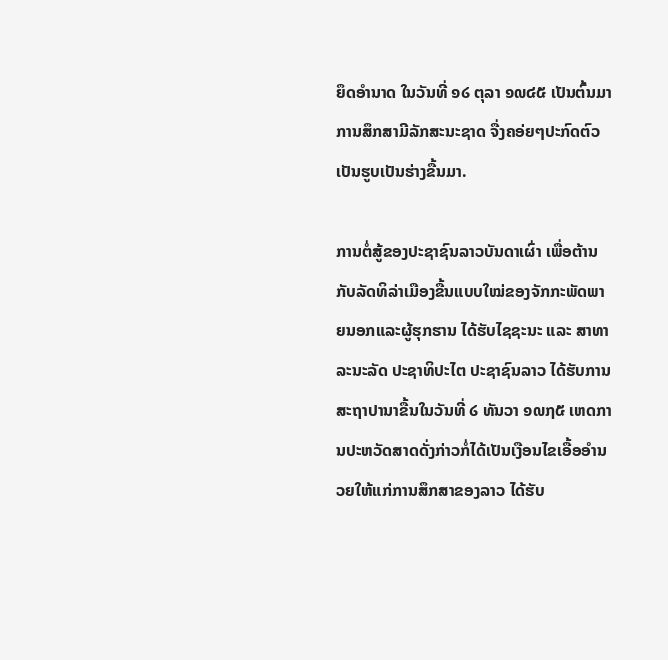ຍຶດອຳນາດ ໃນວັນທີ່ ໑໒ ຕຸລາ ໑໙໔໕ ເປັນຕົ້ນມາ ການສຶກສາມີລັກສະນະຊາດ ຈື່ງຄອ່ຍໆປະກົດຕົວເປັນຮູບເປັນຮ່າງຂື້ນມາ.

ການຕໍ່ສູ້ຂອງປະຊາຊົນລາວບັນດາເຜົ່າ ເພື່ອຕ້ານກັບລັດທິລ່າເມືອງຂື້ນແບບໃໝ່ຂອງຈັກກະພັດພາຍນອກແລະຜູ້ຮຸກຮານ ໄດ້ຮັບໄຊຊະນະ ແລະ ສາທາລະນະລັດ ປະຊາທິປະໄຕ ປະຊາຊົນລາວ ໄດ້ຮັບການສະຖາປານາຂື້ນໃນວັນທີ່ ໒ ທັນວາ ໑໙໗໕ ເຫດການປະຫວັດສາດດັ່ງກ່າວກໍ່ໄດ້ເປັນເງືອນໄຂເອື້ອອຳນວຍໃຫ້ແກ່ການສຶກສາຂອງລາວ ໄດ້ຮັບ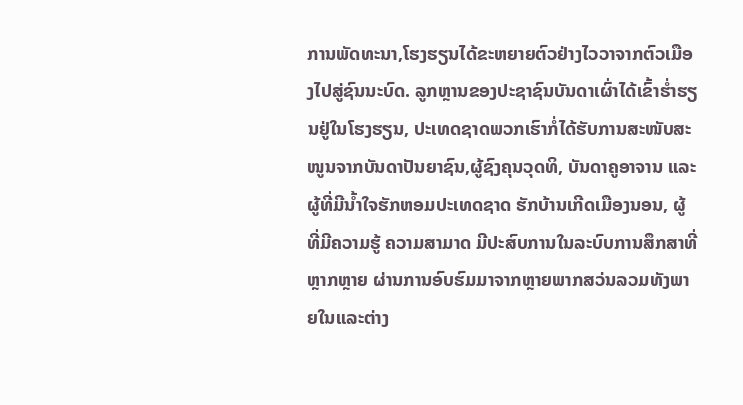ການພັດທະນາ,ໂຮງຮຽນໄດ້ຂະຫຍາຍຕົວຢ່າງໄວວາຈາກຕົວເມືອງໄປສູ່ຊົນນະບົດ. ລູກຫຼານຂອງປະຊາຊົນບັນດາເຜົ່າໄດ້ເຂົ້າຮໍ່າຮຽນຢູ່ໃນໂຮງຮຽນ, ປະເທດຊາດພວກເຮົາກໍ່ໄດ້ຮັບການສະໜັບສະໜູນຈາກບັນດາປັນຍາຊົນ,ຜູ້ຊົງຄຸນວຸດທິ, ບັນດາຄູອາຈານ ແລະຜູ້ທີ່ມີນ້ຳໃຈຮັກຫອມປະເທດຊາດ ຮັກບ້ານເກີດເມືອງນອນ, ຜູ້ທີ່ມີຄວາມຮູ້ ຄວາມສາມາດ ມີປະສົບການໃນລະບົບການສຶກສາທີ່ຫຼາກຫຼາຍ ຜ່ານການອົບຮົມມາຈາກຫຼາຍພາກສວ່ນລວມທັງພາຍໃນແລະຕ່າງ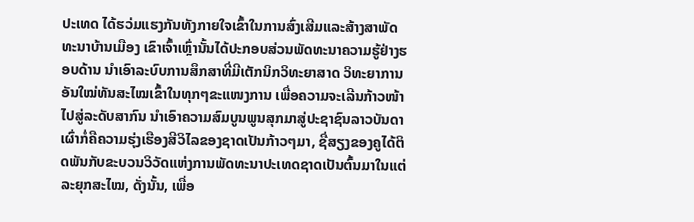ປະເທດ ໄດ້ຮວ່ມແຮງກັນທັງກາຍໃຈເຂົ້າໃນການສົ່ງເສີມແລະສ້າງສາພັດທະນາບ້ານເມືອງ ເຂົາເຈົ້າເຫຼົ່ານັ້ນໄດ້ປະກອບສ່ວນພັດທະນາຄວາມຮູ້ຢ່າງຮອບດ້ານ ນຳເອົາລະບົບການສຶກສາທີ່ມີເຕັກນິກວິທະຍາສາດ ວິທະຍາການອັນໃໝ່ທັນສະໄໝເຂົ້າໃນທຸກໆຂະແໜງການ ເພື່ອຄວາມຈະເລີນກ້າວໜ້າໄປສູ່ລະດັບສາກົນ ນຳເອົາຄວາມສົມບູນພູນສຸກມາສູ່ປະຊາຊົນລາວບັນດາເຜົ່າກໍ່ຄືຄວາມຮຸ່ງເຮືອງສີວິໄລຂອງຊາດເປັນກ້າວໆມາ, ຊື່ສຽງຂອງຄູໄດ້ຕິດພັນກັບຂະບວນວິວັດແຫ່ງການພັດທະນາປະເທດຊາດເປັນຕົ້ນມາໃນແຕ່ລະຍຸກສະໄໝ, ດັ່ງນັ້ນ, ເພື່ອ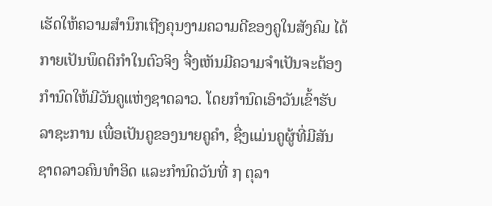ເຮັດໃຫ້ຄວາມສຳນຶກເຖີງຄຸນງາມຄວາມດີຂອງຄູໃນສັງຄົມ ໄດ້ກາຍເປັນພຶດຕິກຳໃນຕົວຈິງ ຈື່ງເຫັນມີຄວາມຈຳເປັນຈະຕ້ອງກຳນົດໃຫ້ມີວັນຄູແຫ່ງຊາດລາວ. ໂດຍກຳນົດເອົາວັນເຂົ້າຮັບລາຊະການ ເພື່ອເປັນຄູຂອງນາຍຄູຄຳ, ຊື່ງແມ່ນຄູຜູ້ທີ່ມີສັນຊາດລາວຄົນທຳອິດ ແລະກຳນົດວັນທີ່ ໗ ຕຸລາ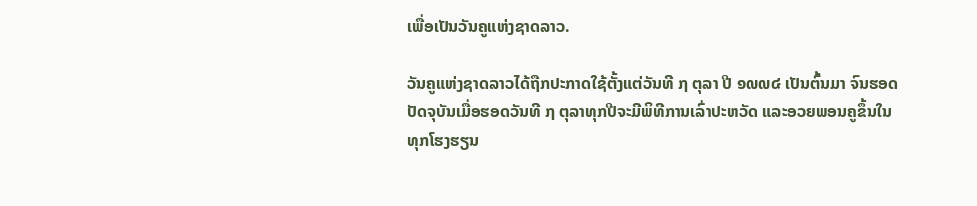ເພື່ອເປັນວັນຄູແຫ່ງຊາດລາວ.

ວັນຄູແຫ່ງຊາດລາວໄດ້ຖືກປະກາດໃຊ້ຕັ້ງແຕ່ວັນທີ ໗ ຕຸລາ ປີ ໑໙໙໔ ເປັນຕົ້ນມາ ຈົນຮອດປັດຈຸບັນເມື່ອຮອດວັນທີ ໗ ຕຸລາທຸກປີຈະມີພິທີການເລົ່າປະຫວັດ ແລະອວຍພອນຄູຂຶ້ນໃນທຸກໂຮງຮຽນ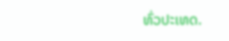ທົ່ວປະເທດ.